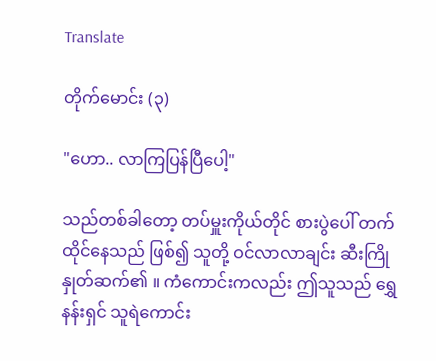Translate

တိုက်မောင်း (၃)

"ဟော.. လာကြပြန်ပြီပေါ့"

သည်တစ်ခါတော့ တပ်မှူးကိုယ်တိုင် စားပွဲပေါ် တက်ထိုင်နေသည် ဖြစ်၍ သူတို့ ဝင်လာလာချင်း ဆီးကြိုနှုတ်ဆက်၏ ။ ကံကောင်းကလည်း ဤသူသည် ရွှေနန်းရှင် သူရဲကောင်း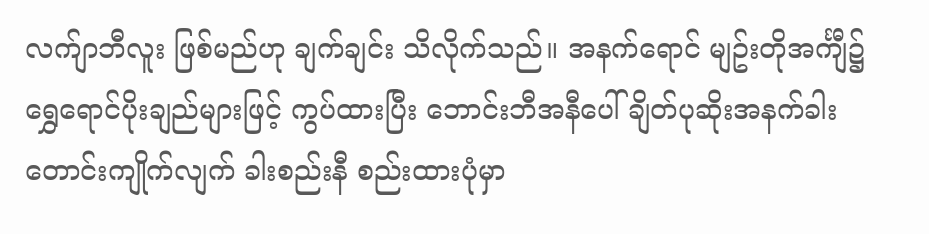လက်ျာဘီလူး ဖြစ်မည်ဟု ချက်ချင်း သိလိုက်သည်။ အနက်ရောင် မျဥ်းတိုအင်္ကျီ၌ ရွှေရောင်ပိုးချည်များဖြင့် ကွပ်ထားပြီး ဘောင်းဘီအနီပေါ် ချိတ်ပုဆိုးအနက်ခါးတောင်းကျိုက်လျက် ခါးစည်းနီ စည်းထားပုံမှာ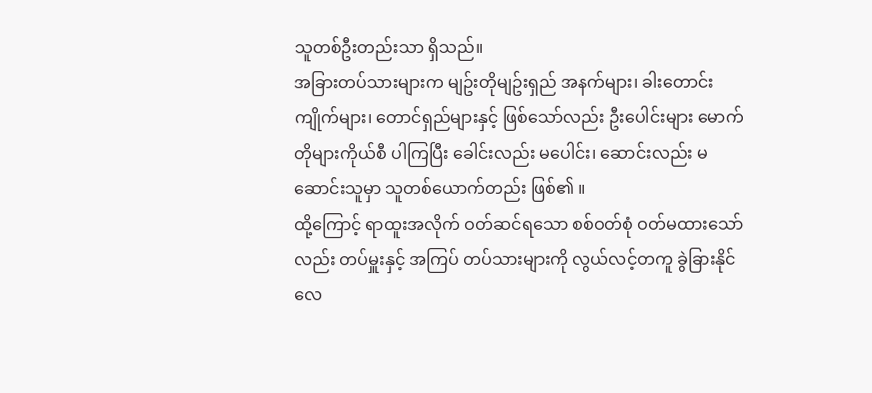သူတစ်ဦးတည်းသာ ရှိသည်။
အခြားတပ်သားများက မျဥ်းတိုမျဥ်းရှည် အနက်များ၊ ခါးတောင်းကျိုက်များ၊ တောင်ရှည်များနှင့် ဖြစ်သော်လည်း ဦးပေါင်းများ မောက်တိုများကိုယ်စီ ပါကြပြီး ခေါင်းလည်း မပေါင်း၊ ဆောင်းလည်း မဆောင်းသူမှာ သူတစ်ယောက်တည်း ဖြစ်၏ ။
ထို့ကြောင့် ရာထူးအလိုက် ဝတ်ဆင်ရသော စစ်ဝတ်စုံ ဝတ်မထားသော်လည်း တပ်မှူးနှင့် အကြပ် တပ်သားများကို လွယ်လင့်တကူ ခွဲခြားနိုင်လေ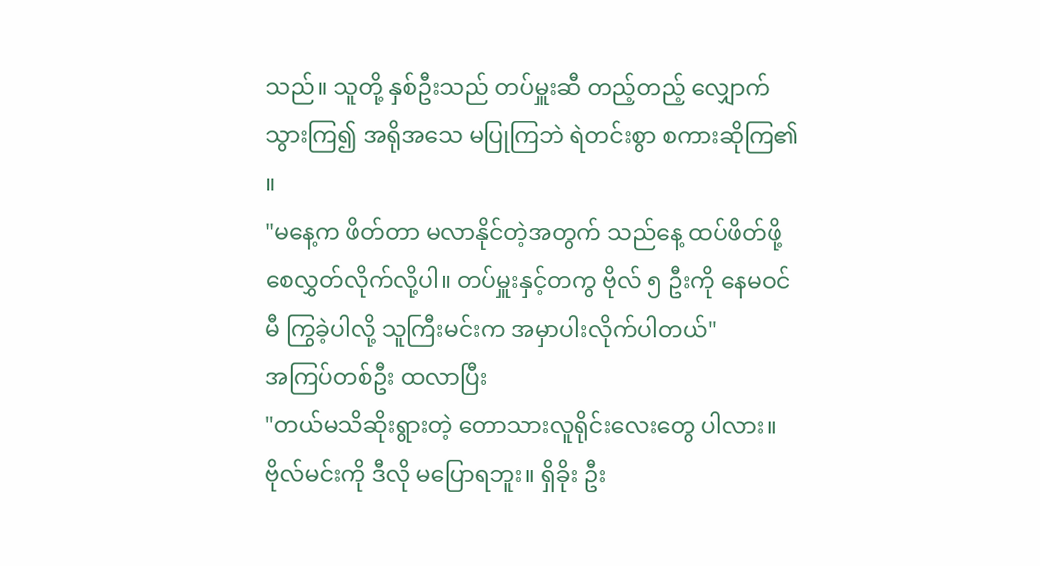သည်။ သူတို့ နှစ်ဦးသည် တပ်မှူးဆီ တည့်တည့် လျှောက်သွားကြ၍ အရိုအသေ မပြုကြဘဲ ရဲတင်းစွာ စကားဆိုကြ၏ ။
"မနေ့က ဖိတ်တာ မလာနိုင်တဲ့အတွက် သည်နေ့ ထပ်ဖိတ်ဖို့ စေလွှတ်လိုက်လို့ပါ။ တပ်မှူးနှင့်တကွ ဗိုလ် ၅ ဦးကို နေမဝင်မီ ကြွခဲ့ပါလို့ သူကြီးမင်းက အမှာပါးလိုက်ပါတယ်"
အကြပ်တစ်ဦး ထလာပြီး
"တယ်မသိဆိုးရွားတဲ့ တောသားလူရိုင်းလေးတွေ ပါလား။ ဗိုလ်မင်းကို ဒီလို မပြောရဘူး။ ရှိခိုး ဦး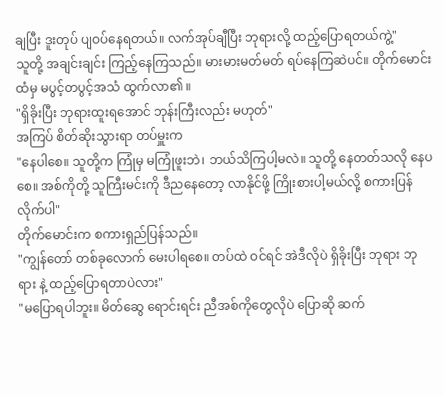ချပြီး ဒူးတုပ် ပျဝပ်နေရတယ်။ လက်အုပ်ချီပြီး ဘုရားလို့ ထည့်ပြောရတယ်ကွဲ့"
သူတို့ အချင်းချင်း ကြည့်နေကြသည်။ မားမားမတ်မတ် ရပ်နေကြဆဲပင်။ တိုက်မောင်းထံမှ မပွင့်တပွင့်အသံ ထွက်လာ၏ ။
"ရှိခိုးပြီး ဘုရားထူးရအောင် ဘုန်းကြီးလည်း မဟုတ်"
အကြပ် စိတ်ဆိုးသွားရာ တပ်မှူးက
"နေပါစေ။ သူတို့က ကြုံမှ မကြုံဖူးဘဲ၊ ဘယ်သိကြပါ့မလဲ။ သူတို့ နေတတ်သလို နေပစေ။ အစ်ကိုတို့ သူကြီးမင်းကို ဒီညနေတော့ လာနိုင်ဖို့ ကြိုးစားပါ့မယ်လို့ စကားပြန်လိုက်ပါ"
တိုက်မောင်းက စကားရှည်ပြန်သည်။
"ကျွန်တော် တစ်ခုလောက် မေးပါရစေ။ တပ်ထဲ ဝင်ရင် အဲဒီလိုပဲ ရှိခိုးပြီး ဘုရား ဘုရား နဲ့ ထည့်ပြောရတာပဲလား"
"မပြောရပါဘူး။ မိတ်ဆွေ ရောင်းရင်း ညီအစ်ကိုတွေလိုပဲ ပြောဆို ဆက်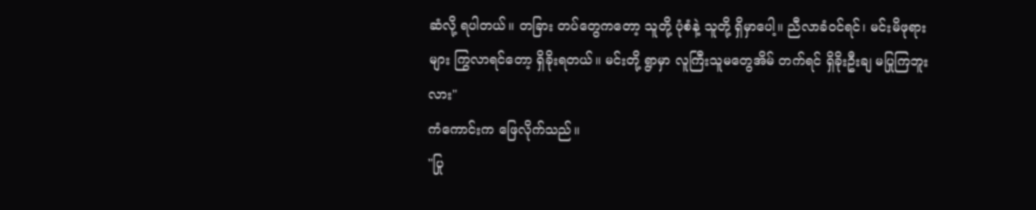ဆံလို့ ရပါတယ်။ တခြား တပ်တွေကတော့ သူတို့ ပုံစံနဲ့ သူတို့ ရှိမှာပေါ့။ ညီလာခံဝင်ရင်၊ မင်းမိဖုရားများ ကြွလာရင်တော့ ရှိခိုးရတယ်။ မင်းတို့ ရွာမှာ လူကြီးသူမတွေအိမ် တက်ရင် ရှိခိုးဦးချ မပြုကြဘူးလား"
ကံကောင်းက ဖြေလိုက်သည်။
"ပြု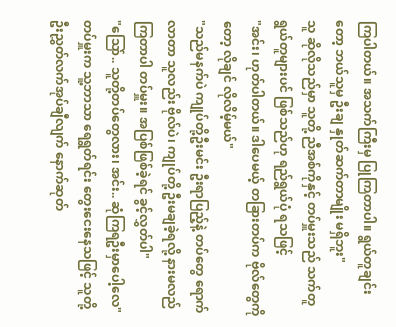ကြပါတယ်။ အသက်ကြီးမှ ပြုကြတာပါ။ ရွယ်တူချင်းတော့ ဘယ်သူမှ ဦးချ နှုတ်ဆက်တာမျိုး မရှိဘူး"
သူ ဆိုလိုသည်မှာ သူတို့ ညီအစ်ကိုနှင့် တပ်မှူးသည် သက်တူရွယ်တူများပင် ဖြစ်သည်ဟု ရည်ရွယ်ပုံ ရသဖြင့်
"အင်း၊ ဟုတ်ပါတယ်။ ဒါပေမယ့် တခြားတပ်က ဗိုလ်တွေကိုတော့ လိုချင် လိုလိမ့်မယ်"
"သည်မနက်ပဲ ကျုပ်တို့ဦးမင်း ဦးရာပြည့်နဲ့ တပ်တွေ ရောက်လာတာ သူလည်း ဗိုလ်ပဲ၊ ကျုပ်တို့ ဦးမချခဲ့ရလို့ နားမလည်ကြတာပါ တပ်မှူး။ အပြစ်ဖြစ်ခဲ့ရင် ခွင့်လွှတ်ပါ"
"သြော်.. သူတို့တပ်တွေလား၊ အင်း.. ဆုံကြရဦးမှာပေါ့လေ"
တပ်မှူးက သူ့ဘာသာ ရေရွတ်ရင်း တွေးငေးနေသဖြင့် သူတို့ ဦးညွှတ်လက်အုပ်ချီလျက် နောက်ဆုတ်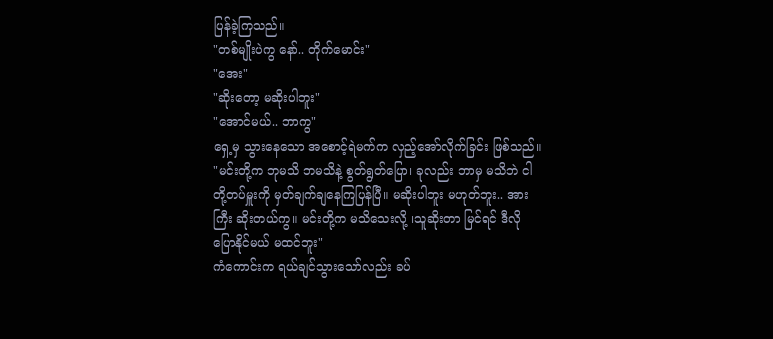ပြန်ခဲ့ကြသည်။
"တစ်မျိုးပဲကွ နော်.. တိုက်မောင်း"
"အေး"
"ဆိုးတော့ မဆိုးပါဘူး"
"အောင်မယ်.. ဘာကွ"
ရှေ့မှ သွားနေသော အစောင့်ရဲမက်က လှည့်အော်လိုက်ခြင်း ဖြစ်သည်။
"မင်းတို့က ဘုမသိ ဘမသိနဲ့ စွတ်ရွတ်ပြော၊ ခုလည်း ဘာမှ မသိဘဲ ငါတို့တပ်မှူးကို မှတ်ချက်ချနေကြပြန်ပြီ။ မဆိုးပါဘူး မဟုတ်ဘူး.. အားကြီး ဆိုးတယ်ကွ။ မင်းတို့က မသိသေးလို့ ၊သူဆိုးတာ မြင်ရင် ဒီလိုပြောနိုင်မယ် မထင်ဘူး"
ကံကောင်းက ရယ်ချင်သွားသော်လည်း ခပ်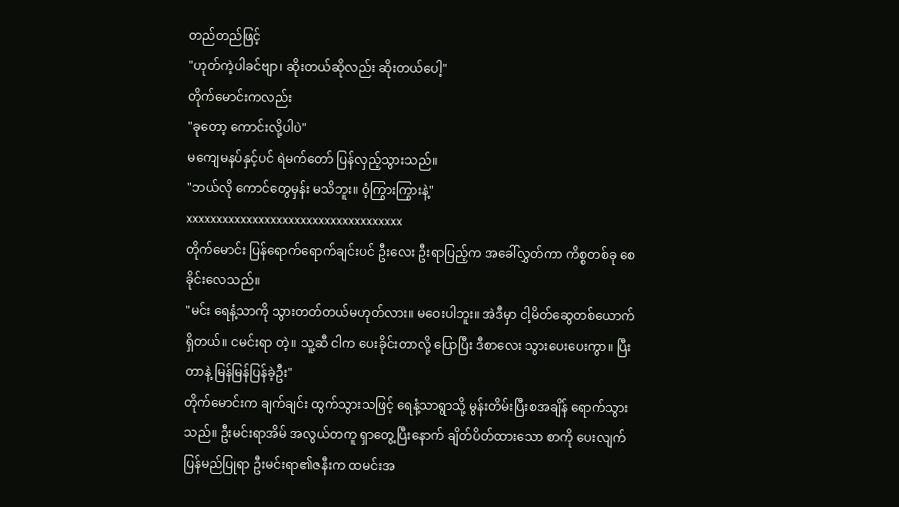တည်တည်ဖြင့်
"ဟုတ်ကဲ့ပါခင်ဗျာ၊ ဆိုးတယ်ဆိုလည်း ဆိုးတယ်ပေါ့"
တိုက်မောင်းကလည်း
"ခုတော့ ကောင်းလို့ပါပဲ"
မကျေမနပ်နှင့်ပင် ရဲမက်တော် ပြန်လှည့်သွားသည်။
"ဘယ်လို ကောင်တွေမှန်း မသိဘူး။ ဝံ့ကြွားကြွားနဲ့"
xxxxxxxxxxxxxxxxxxxxxxxxxxxxxxxxxxxx
တိုက်မောင်း ပြန်ရောက်ရောက်ချင်းပင် ဦးလေး ဦးရာပြည့်က အခေါ်လွှတ်ကာ ကိစ္စတစ်ခု စေခိုင်းလေသည်။
"မင်း ရေနံ့သာကို သွားတတ်တယ်မဟုတ်လား။ မဝေးပါဘူး။ အဲဒီမှာ ငါ့မိတ်ဆွေတစ်ယောက် ရှိတယ်။ ငမင်းရာ တဲ့။ သူ့ဆီ ငါက ပေးခိုင်းတာလို့ ပြောပြီး ဒီစာလေး သွားပေးပေးကွာ။ ပြီးတာနဲ့ မြန်မြန်ပြန်ခဲ့ဦး"
တိုက်မောင်းက ချက်ချင်း ထွက်သွားသဖြင့် ရေနံ့သာရွာသို့ မွန်းတိမ်းပြီးစအချိန် ရောက်သွားသည်။ ဦးမင်းရာအိမ် အလွယ်တကူ ရှာတွေ့ပြီးနောက် ချိတ်ပိတ်ထားသော စာကို ပေးလျက် ပြန်မည်ပြုရာ ဦးမင်းရာ၏ဇနီးက ထမင်းအ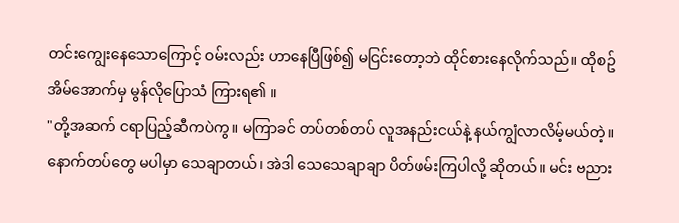တင်းကျွေးနေသောကြောင့် ဝမ်းလည်း ဟာနေပြီဖြစ်၍ မငြင်းတော့ဘဲ ထိုင်စားနေလိုက်သည်။ ထိုစဥ် အိမ်အောက်မှ မွန်လိုပြောသံ ကြားရ၏ ။
"တို့အဆက် ငရာပြည့်ဆီကပဲကွ။ မကြာခင် တပ်တစ်တပ် လူအနည်းငယ်နဲ့ နယ်ကျွံလာလိမ့်မယ်တဲ့။ နောက်တပ်တွေ မပါမှာ သေချာတယ်၊ အဲဒါ သေသေချာချာ ပိတ်ဖမ်းကြပါလို့ ဆိုတယ်။ မင်း ဗညား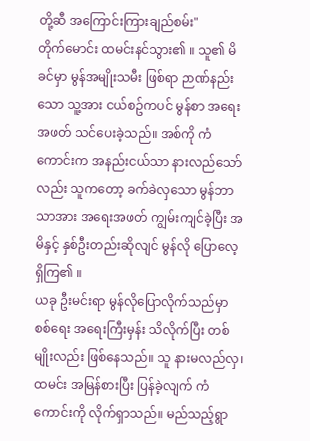တို့ဆီ အကြောင်းကြားချည်စမ်း"
တိုက်မောင်း ထမင်းနင်သွား၏ ။ သူ၏ မိခင်မှာ မွန်အမျိုးသမီး ဖြစ်ရာ ဉာဏ်နည်းသော သူ့အား ငယ်စဥ်ကပင် မွန်စာ အရေး အဖတ် သင်ပေးခဲ့သည်။ အစ်ကို ကံကောင်းက အနည်းငယ်သာ နားလည်သော်လည်း သူကတော့ ခက်ခဲလှသော မွန်ဘာသာအား အရေးအဖတ် ကျွမ်းကျင်ခဲ့ပြီး အမိနှင့် နှစ်ဦးတည်းဆိုလျင် မွန်လို ပြောလေ့ ရှိကြ၏ ။
ယခု ဦးမင်းရာ မွန်လိုပြောလိုက်သည်မှာ စစ်ရေး အရေးကြီးမှန်း သိလိုက်ပြီး တစ်မျိုးလည်း ဖြစ်နေသည်။ သူ နားမလည်လှ၊ ထမင်း အမြန်စားပြီး ပြန်ခဲ့လျက် ကံကောင်းကို လိုက်ရှာသည်။ မည်သည့်ရွာ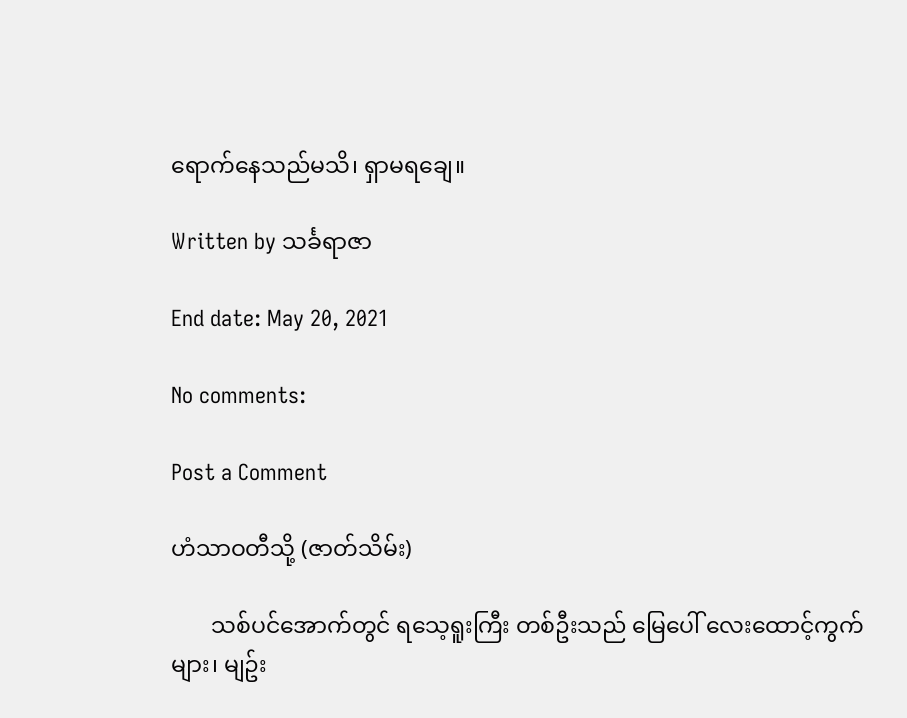ရောက်နေသည်မသိ၊ ရှာမရချေ။

Written by သင်္ခရာဇာ

End date: May 20, 2021

No comments:

Post a Comment

ဟံသာဝတီသို့ (ဇာတ်သိမ်း)

       သစ်ပင်အောက်တွင် ရသေ့ရူးကြီး တစ်ဦးသည် မြေပေါ် လေးထောင့်ကွက်များ၊ မျဥ်း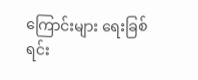ကြောင်းများ ရေးခြစ်ရင်း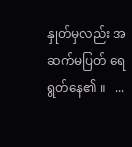နှုတ်မှလည်း အဆက်မပြတ် ရေရွတ်နေ၏ ။   ...